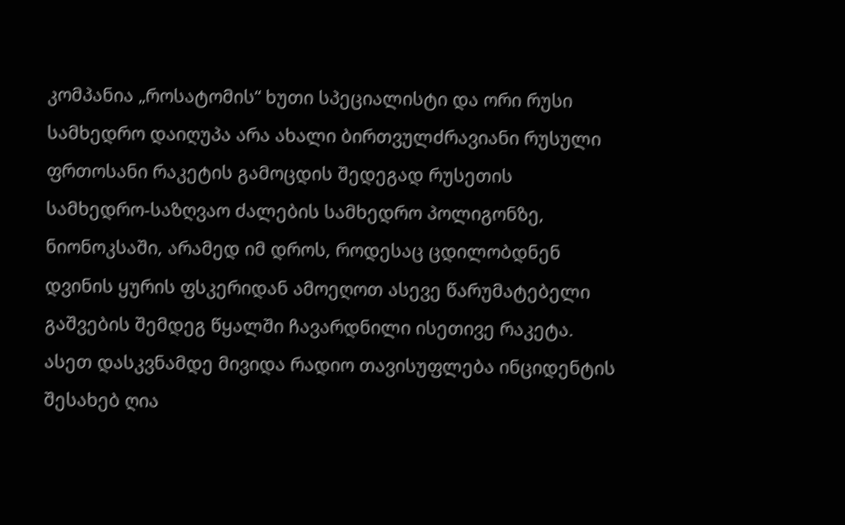კომპანია „როსატომის“ ხუთი სპეციალისტი და ორი რუსი სამხედრო დაიღუპა არა ახალი ბირთვულძრავიანი რუსული ფრთოსანი რაკეტის გამოცდის შედეგად რუსეთის სამხედრო-საზღვაო ძალების სამხედრო პოლიგონზე, ნიონოკსაში, არამედ იმ დროს, როდესაც ცდილობდნენ დვინის ყურის ფსკერიდან ამოეღოთ ასევე წარუმატებელი გაშვების შემდეგ წყალში ჩავარდნილი ისეთივე რაკეტა.
ასეთ დასკვნამდე მივიდა რადიო თავისუფლება ინციდენტის შესახებ ღია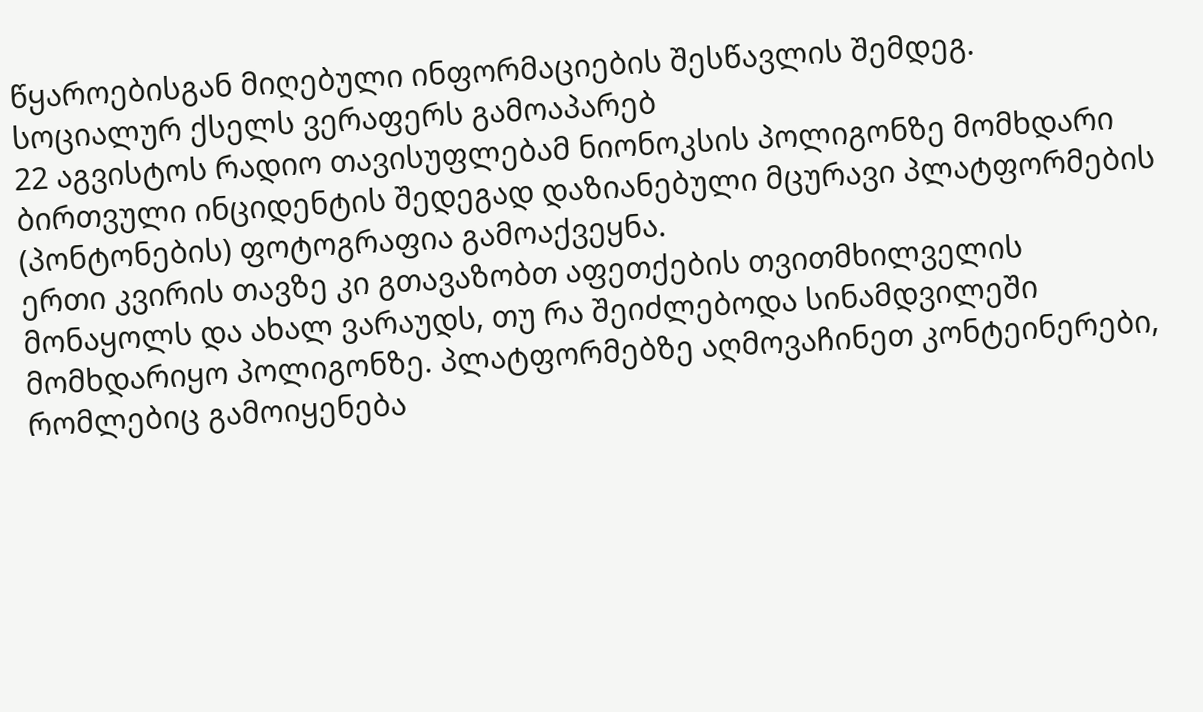წყაროებისგან მიღებული ინფორმაციების შესწავლის შემდეგ.
სოციალურ ქსელს ვერაფერს გამოაპარებ
22 აგვისტოს რადიო თავისუფლებამ ნიონოკსის პოლიგონზე მომხდარი ბირთვული ინციდენტის შედეგად დაზიანებული მცურავი პლატფორმების (პონტონების) ფოტოგრაფია გამოაქვეყნა.
ერთი კვირის თავზე კი გთავაზობთ აფეთქების თვითმხილველის მონაყოლს და ახალ ვარაუდს, თუ რა შეიძლებოდა სინამდვილეში მომხდარიყო პოლიგონზე. პლატფორმებზე აღმოვაჩინეთ კონტეინერები, რომლებიც გამოიყენება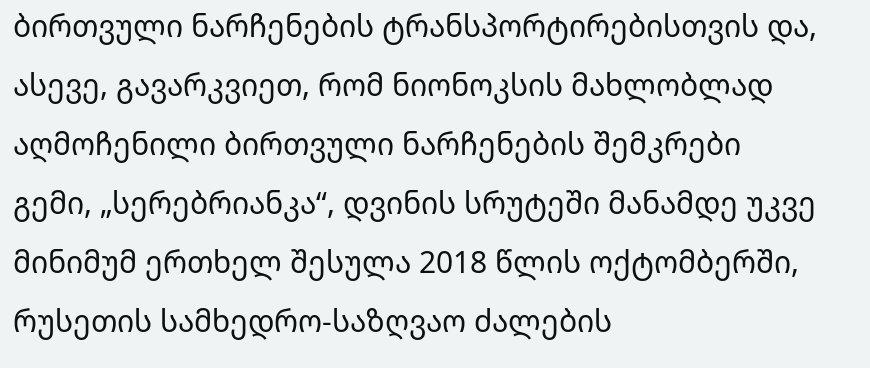ბირთვული ნარჩენების ტრანსპორტირებისთვის და, ასევე, გავარკვიეთ, რომ ნიონოკსის მახლობლად აღმოჩენილი ბირთვული ნარჩენების შემკრები გემი, „სერებრიანკა“, დვინის სრუტეში მანამდე უკვე მინიმუმ ერთხელ შესულა 2018 წლის ოქტომბერში, რუსეთის სამხედრო-საზღვაო ძალების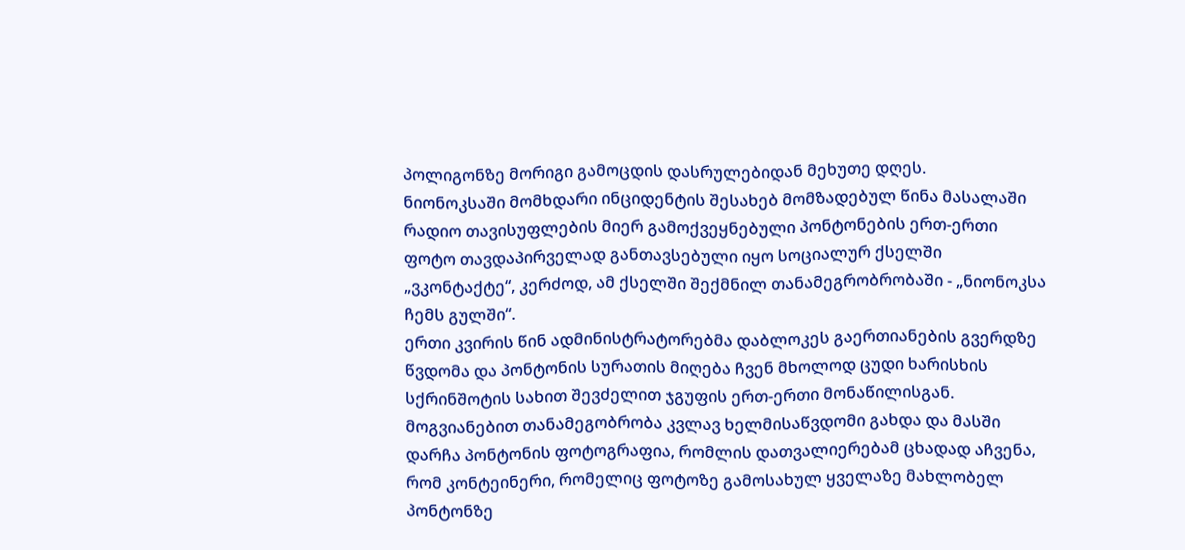პოლიგონზე მორიგი გამოცდის დასრულებიდან მეხუთე დღეს.
ნიონოკსაში მომხდარი ინციდენტის შესახებ მომზადებულ წინა მასალაში რადიო თავისუფლების მიერ გამოქვეყნებული პონტონების ერთ-ერთი ფოტო თავდაპირველად განთავსებული იყო სოციალურ ქსელში „ვკონტაქტე“, კერძოდ, ამ ქსელში შექმნილ თანამეგრობრობაში - „ნიონოკსა ჩემს გულში“.
ერთი კვირის წინ ადმინისტრატორებმა დაბლოკეს გაერთიანების გვერდზე წვდომა და პონტონის სურათის მიღება ჩვენ მხოლოდ ცუდი ხარისხის სქრინშოტის სახით შევძელით ჯგუფის ერთ-ერთი მონაწილისგან. მოგვიანებით თანამეგობრობა კვლავ ხელმისაწვდომი გახდა და მასში დარჩა პონტონის ფოტოგრაფია, რომლის დათვალიერებამ ცხადად აჩვენა, რომ კონტეინერი, რომელიც ფოტოზე გამოსახულ ყველაზე მახლობელ პონტონზე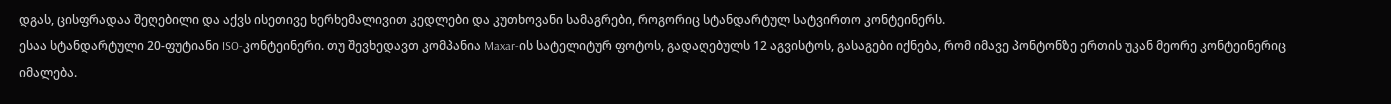დგას, ცისფრადაა შეღებილი და აქვს ისეთივე ხერხემალივით კედლები და კუთხოვანი სამაგრები, როგორიც სტანდარტულ სატვირთო კონტეინერს.
ესაა სტანდარტული 20-ფუტიანი ISO-კონტეინერი. თუ შევხედავთ კომპანია Maxar-ის სატელიტურ ფოტოს, გადაღებულს 12 აგვისტოს, გასაგები იქნება, რომ იმავე პონტონზე ერთის უკან მეორე კონტეინერიც იმალება.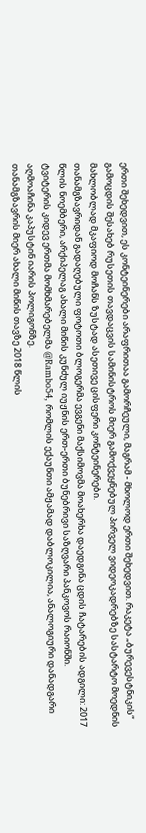ერთი შეხედვით, ეს კონტეინერები არაფრითაა გამორჩეული, მაგრამ - მხოლოდ ერთი შეხედვით. რაკეტა „ბურევესტნიკის“ გამოცდის შესახებ რუსეთის თავდაცვის სამინისტროს მიერ გამოქვეყნებულ პირველ ვიდეოკადრებზე სასტარტო მოედნის მახლობლად მკაფიოდ მოჩანს ზუსტად ასეთივე ცისფერი კონტეინერები.
თანამგზავრიდან გადაღებული ფოტოთი ბლოგერმა ევგენი მაქსიმოვმა მოახერხა დაედგინა ცდის ჩატარების ადგილი: 2017 წლის ნოემბერი, არქიპელაგ ახალი მიწის კუნძულ იუჟნის ერთ-ერთი ბუნებრივი საზღვარი პანკოვოს რაიონში.
ტვიტერის კიდევ ერთმა მომხმარებელმა @Rambo54, რომლის ექაუნთი ამჟამად დაბლოკილია, ანალოგიური დანადგარი აღმოაჩინა კაპუსტინ იარის პოლიგონზე.
თანამგზავრის მიერ ახალი მიწის თავზე 2018 წლის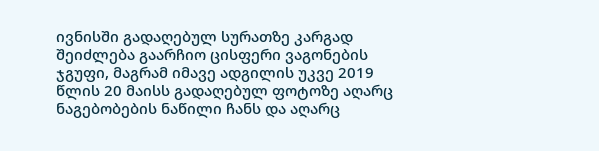ივნისში გადაღებულ სურათზე კარგად შეიძლება გაარჩიო ცისფერი ვაგონების ჯგუფი, მაგრამ იმავე ადგილის უკვე 2019 წლის 20 მაისს გადაღებულ ფოტოზე აღარც ნაგებობების ნაწილი ჩანს და აღარც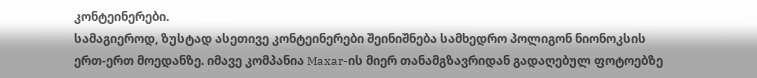კონტეინერები.
სამაგიეროდ, ზუსტად ასეთივე კონტეინერები შეინიშნება სამხედრო პოლიგონ ნიონოკსის ერთ-ერთ მოედანზე. იმავე კომპანია Maxar-ის მიერ თანამგზავრიდან გადაღებულ ფოტოებზე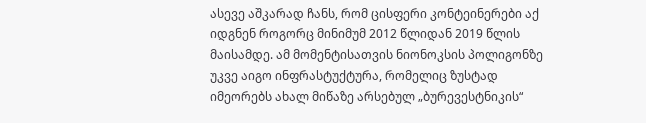ასევე აშკარად ჩანს, რომ ცისფერი კონტეინერები აქ იდგნენ როგორც მინიმუმ 2012 წლიდან 2019 წლის მაისამდე. ამ მომენტისათვის ნიონოკსის პოლიგონზე უკვე აიგო ინფრასტუქტურა, რომელიც ზუსტად იმეორებს ახალ მიწაზე არსებულ „ბურევესტნიკის“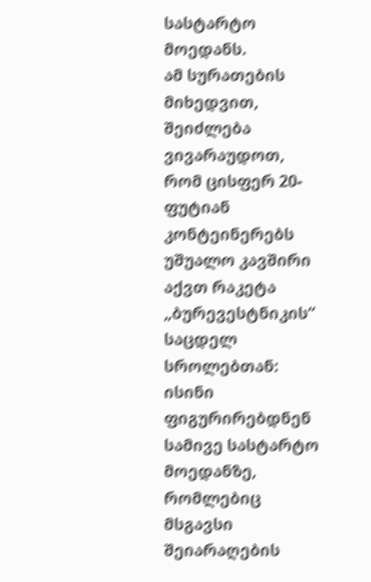სასტარტო მოედანს.
ამ სურათების მიხედვით, შეიძლება ვივარაუდოთ, რომ ცისფერ 20-ფუტიან კონტეინერებს უშუალო კავშირი აქვთ რაკეტა „ბურევესტნიკის“ საცდელ სროლებთან: ისინი ფიგურირებდნენ სამივე სასტარტო მოედანზე, რომლებიც მსგავსი შეიარაღების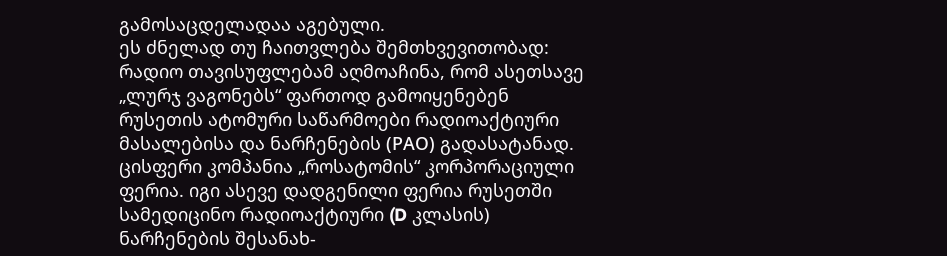გამოსაცდელადაა აგებული.
ეს ძნელად თუ ჩაითვლება შემთხვევითობად: რადიო თავისუფლებამ აღმოაჩინა, რომ ასეთსავე „ლურჯ ვაგონებს“ ფართოდ გამოიყენებენ რუსეთის ატომური საწარმოები რადიოაქტიური მასალებისა და ნარჩენების (РАО) გადასატანად.
ცისფერი კომპანია „როსატომის“ კორპორაციული ფერია. იგი ასევე დადგენილი ფერია რუსეთში სამედიცინო რადიოაქტიური (D კლასის) ნარჩენების შესანახ-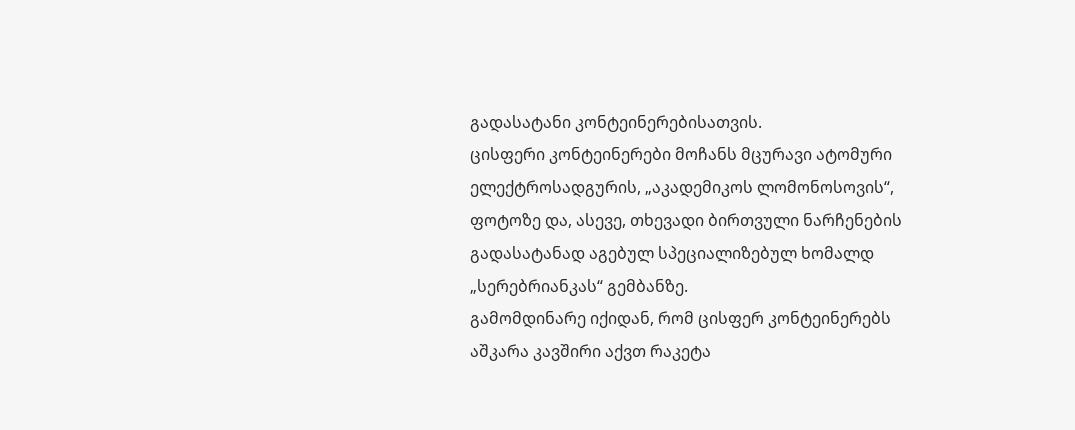გადასატანი კონტეინერებისათვის.
ცისფერი კონტეინერები მოჩანს მცურავი ატომური ელექტროსადგურის, „აკადემიკოს ლომონოსოვის“, ფოტოზე და, ასევე, თხევადი ბირთვული ნარჩენების გადასატანად აგებულ სპეციალიზებულ ხომალდ „სერებრიანკას“ გემბანზე.
გამომდინარე იქიდან, რომ ცისფერ კონტეინერებს აშკარა კავშირი აქვთ რაკეტა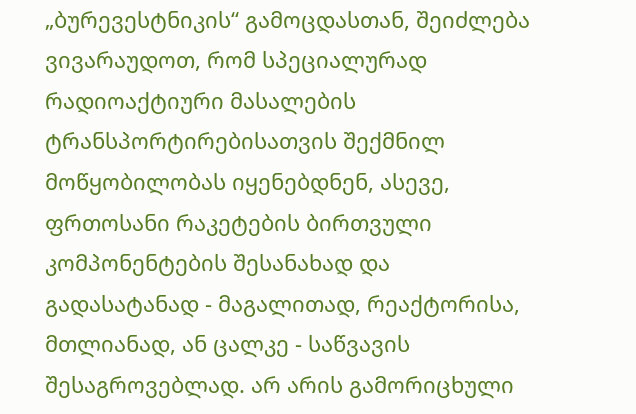„ბურევესტნიკის“ გამოცდასთან, შეიძლება ვივარაუდოთ, რომ სპეციალურად რადიოაქტიური მასალების ტრანსპორტირებისათვის შექმნილ მოწყობილობას იყენებდნენ, ასევე, ფრთოსანი რაკეტების ბირთვული კომპონენტების შესანახად და გადასატანად - მაგალითად, რეაქტორისა, მთლიანად, ან ცალკე - საწვავის შესაგროვებლად. არ არის გამორიცხული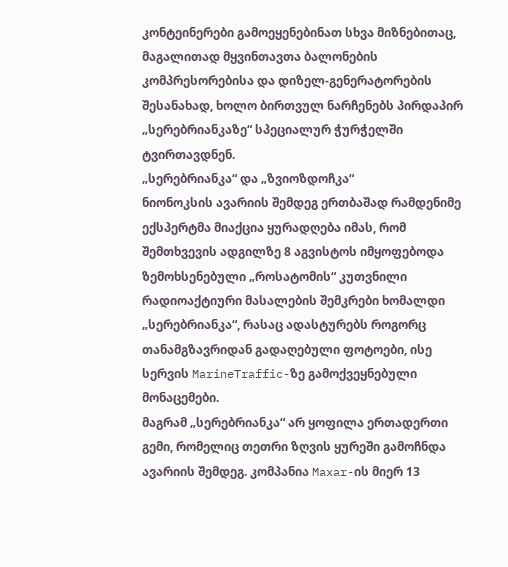კონტეინერები გამოეყენებინათ სხვა მიზნებითაც, მაგალითად მყვინთავთა ბალონების კომპრესორებისა და დიზელ-გენერატორების შესანახად, ხოლო ბირთვულ ნარჩენებს პირდაპირ „სერებრიანკაზე“ სპეციალურ ჭურჭელში ტვირთავდნენ.
„სერებრიანკა“ და „ზვიოზდოჩკა“
ნიონოკსის ავარიის შემდეგ ერთბაშად რამდენიმე ექსპერტმა მიაქცია ყურადღება იმას, რომ შემთხვევის ადგილზე 8 აგვისტოს იმყოფებოდა ზემოხსენებული „როსატომის“ კუთვნილი რადიოაქტიური მასალების შემკრები ხომალდი „სერებრიანკა“, რასაც ადასტურებს როგორც თანამგზავრიდან გადაღებული ფოტოები, ისე სერვის MarineTraffic-ზე გამოქვეყნებული მონაცემები.
მაგრამ „სერებრიანკა“ არ ყოფილა ერთადერთი გემი, რომელიც თეთრი ზღვის ყურეში გამოჩნდა ავარიის შემდეგ. კომპანია Maxar-ის მიერ 13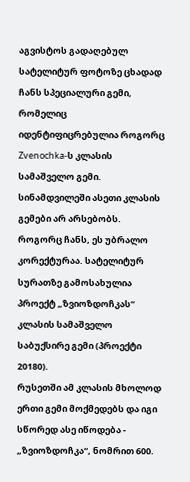აგვისტოს გადაღებულ სატელიტურ ფოტოზე ცხადად ჩანს სპეციალური გემი, რომელიც იდენტიფიცრებულია როგორც Zvenochka-ს კლასის სამაშველო გემი.
სინამდვილეში ასეთი კლასის გემები არ არსებობს. როგორც ჩანს, ეს უბრალო კორექტურაა. სატელიტურ სურათზე გამოსახულია პროექტ „ზვიოზდოჩკას“ კლასის სამაშველო საბუქსირე გემი (პროექტი 20180).
რუსეთში ამ კლასის მხოლოდ ერთი გემი მოქმედებს და იგი სწორედ ასე იწოდება - „ზვიოზდოჩკა“, ნომრით 600.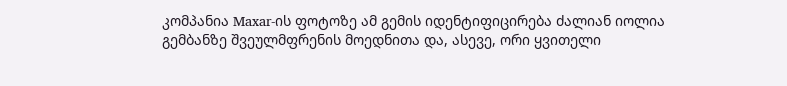კომპანია Maxar-ის ფოტოზე ამ გემის იდენტიფიცირება ძალიან იოლია გემბანზე შვეულმფრენის მოედნითა და, ასევე, ორი ყვითელი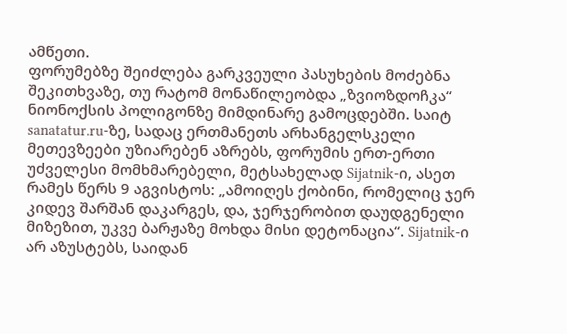ამწეთი.
ფორუმებზე შეიძლება გარკვეული პასუხების მოძებნა შეკითხვაზე, თუ რატომ მონაწილეობდა „ზვიოზდოჩკა“ ნიონოქსის პოლიგონზე მიმდინარე გამოცდებში. საიტ sanatatur.ru-ზე, სადაც ერთმანეთს არხანგელსკელი მეთევზეები უზიარებენ აზრებს, ფორუმის ერთ-ერთი უძველესი მომხმარებელი, მეტსახელად Sijatnik-ი, ასეთ რამეს წერს 9 აგვისტოს: „ამოიღეს ქობინი, რომელიც ჯერ კიდევ შარშან დაკარგეს, და, ჯერჯერობით დაუდგენელი მიზეზით, უკვე ბარჟაზე მოხდა მისი დეტონაცია“. Sijatnik-ი არ აზუსტებს, საიდან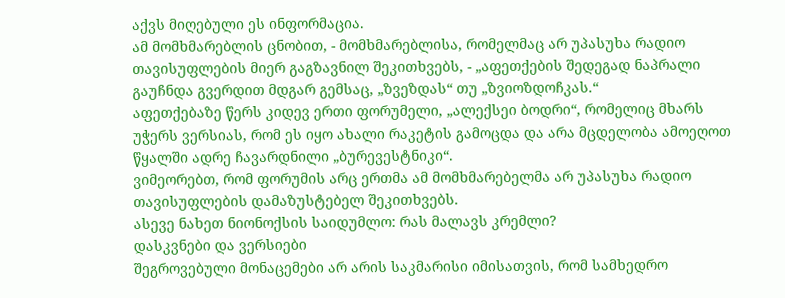აქვს მიღებული ეს ინფორმაცია.
ამ მომხმარებლის ცნობით, - მომხმარებლისა, რომელმაც არ უპასუხა რადიო თავისუფლების მიერ გაგზავნილ შეკითხვებს, - „აფეთქების შედეგად ნაპრალი გაუჩნდა გვერდით მდგარ გემსაც, „ზვეზდას“ თუ „ზვიოზდოჩკას.“
აფეთქებაზე წერს კიდევ ერთი ფორუმელი, „ალექსეი ბოდრი“, რომელიც მხარს უჭერს ვერსიას, რომ ეს იყო ახალი რაკეტის გამოცდა და არა მცდელობა ამოეღოთ წყალში ადრე ჩავარდნილი „ბურევესტნიკი“.
ვიმეორებთ, რომ ფორუმის არც ერთმა ამ მომხმარებელმა არ უპასუხა რადიო თავისუფლების დამაზუსტებელ შეკითხვებს.
ასევე ნახეთ ნიონოქსის საიდუმლო: რას მალავს კრემლი?
დასკვნები და ვერსიები
შეგროვებული მონაცემები არ არის საკმარისი იმისათვის, რომ სამხედრო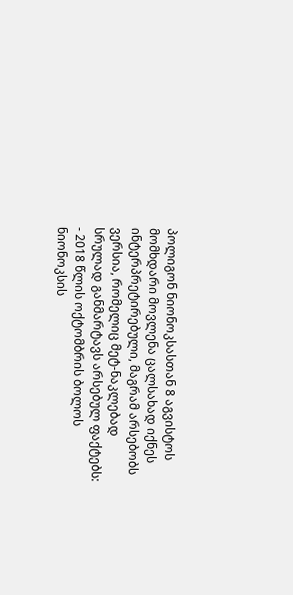პოლიგონ ნიონოკსასთან 8 აგვისტოს მომხდარი მოვლენა ცალსახად იქნეს ინტერპრეტირებული, მაგრამ არსებობს ვერსია, რომელიც მეტ-ნაკლებად სრულად განმარტავს არსებულ ფაქტებს:
- 2018 წლის ოქტომბრის ბოლოს ნიონოკსის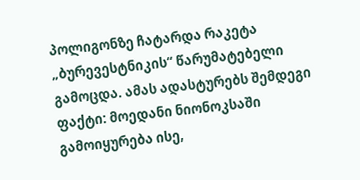პოლიგონზე ჩატარდა რაკეტა „ბურევესტნიკის“ წარუმატებელი გამოცდა. ამას ადასტურებს შემდეგი ფაქტი: მოედანი ნიონოკსაში გამოიყურება ისე,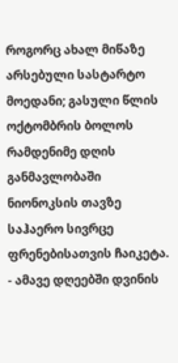როგორც ახალ მიწაზე არსებული სასტარტო მოედანი; გასული წლის ოქტომბრის ბოლოს რამდენიმე დღის განმავლობაში ნიონოკსის თავზე საჰაერო სივრცე ფრენებისათვის ჩაიკეტა.
- ამავე დღეებში დვინის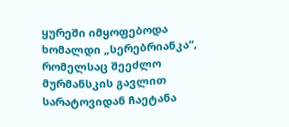ყურეში იმყოფებოდა ხომალდი „სერებრიანკა“, რომელსაც შეეძლო მურმანსკის გავლით სარატოვიდან ჩაეტანა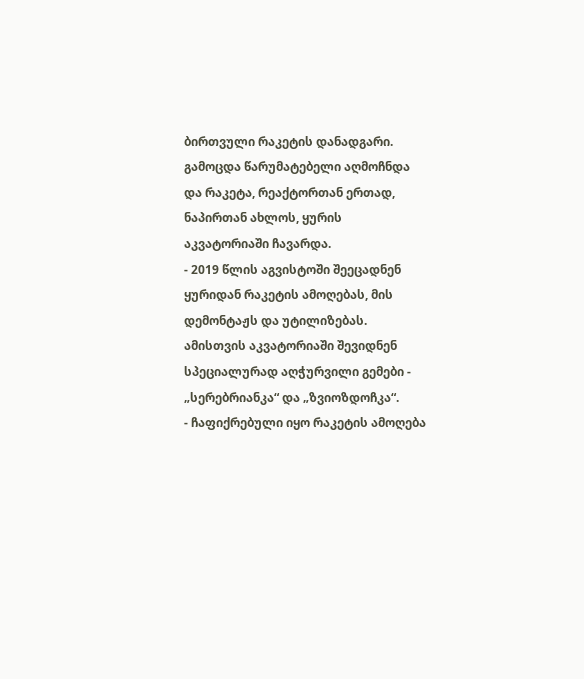ბირთვული რაკეტის დანადგარი. გამოცდა წარუმატებელი აღმოჩნდა და რაკეტა, რეაქტორთან ერთად, ნაპირთან ახლოს, ყურის აკვატორიაში ჩავარდა.
- 2019 წლის აგვისტოში შეეცადნენ ყურიდან რაკეტის ამოღებას, მის დემონტაჟს და უტილიზებას. ამისთვის აკვატორიაში შევიდნენ სპეციალურად აღჭურვილი გემები - „სერებრიანკა“ და „ზვიოზდოჩკა“.
- ჩაფიქრებული იყო რაკეტის ამოღება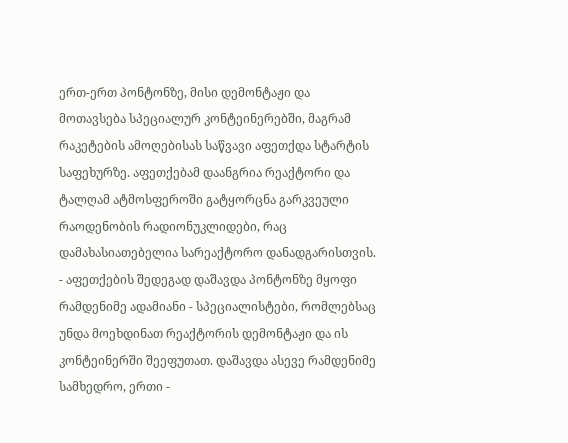ერთ-ერთ პონტონზე, მისი დემონტაჟი და მოთავსება სპეციალურ კონტეინერებში, მაგრამ რაკეტების ამოღებისას საწვავი აფეთქდა სტარტის საფეხურზე. აფეთქებამ დაანგრია რეაქტორი და ტალღამ ატმოსფეროში გატყორცნა გარკვეული რაოდენობის რადიონუკლიდები, რაც დამახასიათებელია სარეაქტორო დანადგარისთვის.
- აფეთქების შედეგად დაშავდა პონტონზე მყოფი რამდენიმე ადამიანი - სპეციალისტები, რომლებსაც უნდა მოეხდინათ რეაქტორის დემონტაჟი და ის კონტეინერში შეეფუთათ. დაშავდა ასევე რამდენიმე სამხედრო, ერთი -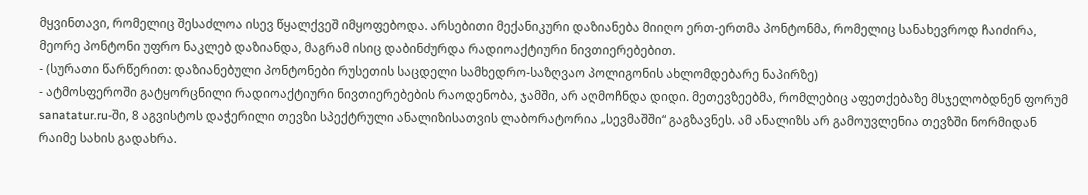მყვინთავი, რომელიც შესაძლოა ისევ წყალქვეშ იმყოფებოდა. არსებითი მექანიკური დაზიანება მიიღო ერთ-ერთმა პონტონმა, რომელიც სანახევროდ ჩაიძირა, მეორე პონტონი უფრო ნაკლებ დაზიანდა, მაგრამ ისიც დაბინძურდა რადიოაქტიური ნივთიერებებით.
- (სურათი წარწერით: დაზიანებული პონტონები რუსეთის საცდელი სამხედრო-საზღვაო პოლიგონის ახლომდებარე ნაპირზე)
- ატმოსფეროში გატყორცნილი რადიოაქტიური ნივთიერებების რაოდენობა, ჯამში, არ აღმოჩნდა დიდი. მეთევზეებმა, რომლებიც აფეთქებაზე მსჯელობდნენ ფორუმ sanatatur.ru-ში, 8 აგვისტოს დაჭერილი თევზი სპექტრული ანალიზისათვის ლაბორატორია „სევმაშში“ გაგზავნეს. ამ ანალიზს არ გამოუვლენია თევზში ნორმიდან რაიმე სახის გადახრა.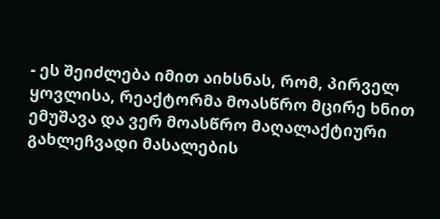- ეს შეიძლება იმით აიხსნას, რომ, პირველ ყოვლისა, რეაქტორმა მოასწრო მცირე ხნით ემუშავა და ვერ მოასწრო მაღალაქტიური გახლეჩვადი მასალების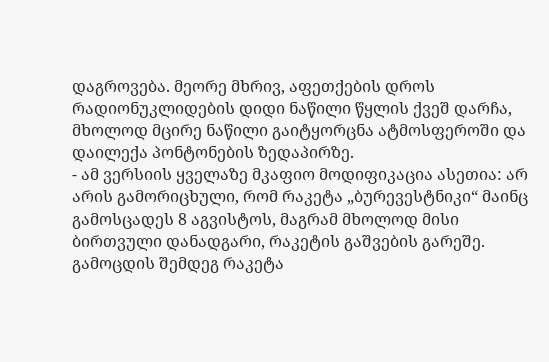დაგროვება. მეორე მხრივ, აფეთქების დროს რადიონუკლიდების დიდი ნაწილი წყლის ქვეშ დარჩა, მხოლოდ მცირე ნაწილი გაიტყორცნა ატმოსფეროში და დაილექა პონტონების ზედაპირზე.
- ამ ვერსიის ყველაზე მკაფიო მოდიფიკაცია ასეთია: არ არის გამორიცხული, რომ რაკეტა „ბურევესტნიკი“ მაინც გამოსცადეს 8 აგვისტოს, მაგრამ მხოლოდ მისი ბირთვული დანადგარი, რაკეტის გაშვების გარეშე. გამოცდის შემდეგ რაკეტა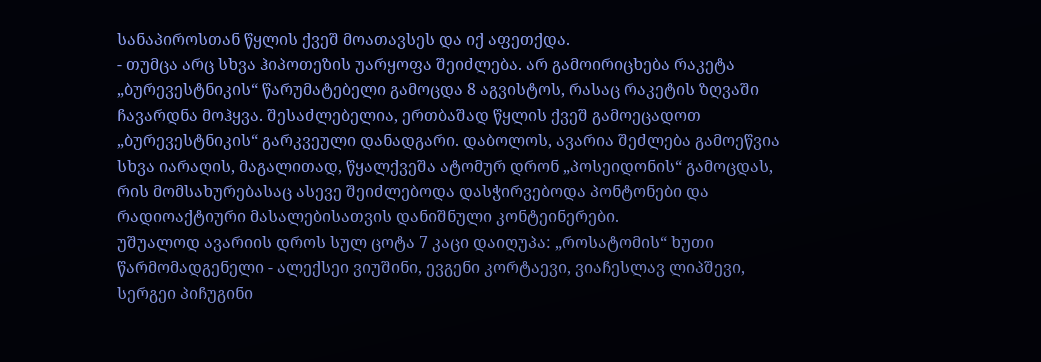სანაპიროსთან წყლის ქვეშ მოათავსეს და იქ აფეთქდა.
- თუმცა არც სხვა ჰიპოთეზის უარყოფა შეიძლება. არ გამოირიცხება რაკეტა „ბურევესტნიკის“ წარუმატებელი გამოცდა 8 აგვისტოს, რასაც რაკეტის ზღვაში ჩავარდნა მოჰყვა. შესაძლებელია, ერთბაშად წყლის ქვეშ გამოეცადოთ „ბურევესტნიკის“ გარკვეული დანადგარი. დაბოლოს, ავარია შეძლება გამოეწვია სხვა იარაღის, მაგალითად, წყალქვეშა ატომურ დრონ „პოსეიდონის“ გამოცდას, რის მომსახურებასაც ასევე შეიძლებოდა დასჭირვებოდა პონტონები და რადიოაქტიური მასალებისათვის დანიშნული კონტეინერები.
უშუალოდ ავარიის დროს სულ ცოტა 7 კაცი დაიღუპა: „როსატომის“ ხუთი წარმომადგენელი - ალექსეი ვიუშინი, ევგენი კორტაევი, ვიაჩესლავ ლიპშევი, სერგეი პიჩუგინი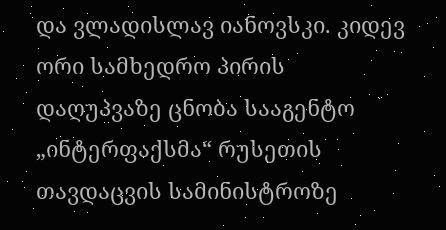და ვლადისლავ იანოვსკი. კიდევ ორი სამხედრო პირის დაღუპვაზე ცნობა სააგენტო „ინტერფაქსმა“ რუსეთის თავდაცვის სამინისტროზე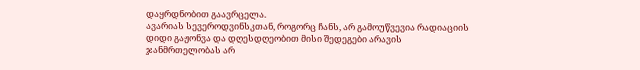დაყრდნობით გაავრცელა.
ავარიას სევეროდვინსკთან, როგორც ჩანს, არ გამოუწვევია რადიაციის დიდი გაჟონვა და დღესდღეობით მისი შედეგები არავის ჯანმრთელობას არ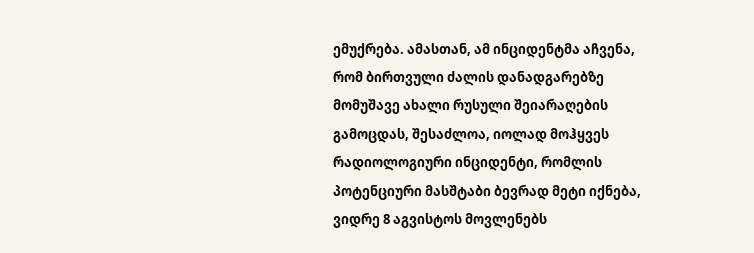ემუქრება. ამასთან, ამ ინციდენტმა აჩვენა, რომ ბირთვული ძალის დანადგარებზე მომუშავე ახალი რუსული შეიარაღების გამოცდას, შესაძლოა, იოლად მოჰყვეს რადიოლოგიური ინციდენტი, რომლის პოტენციური მასშტაბი ბევრად მეტი იქნება, ვიდრე 8 აგვისტოს მოვლენებს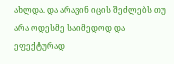ახლდა. და არავინ იცის შეძლებს თუ არა ოდესმე საიმედოდ და ეფექტურად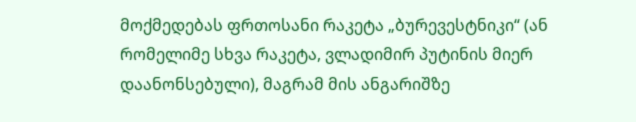მოქმედებას ფრთოსანი რაკეტა „ბურევესტნიკი“ (ან რომელიმე სხვა რაკეტა, ვლადიმირ პუტინის მიერ დაანონსებული), მაგრამ მის ანგარიშზე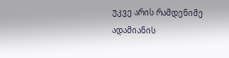უკვე არის რამდენიმე ადამიანის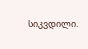სიკვდილი.